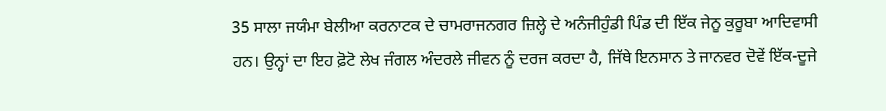35 ਸਾਲਾ ਜਯੰਮਾ ਬੇਲੀਆ ਕਰਨਾਟਕ ਦੇ ਚਾਮਰਾਜਨਗਰ ਜ਼ਿਲ੍ਹੇ ਦੇ ਅਨੰਜੀਹੁੰਡੀ ਪਿੰਡ ਦੀ ਇੱਕ ਜੇਨੂ ਕੁਰੂਬਾ ਆਦਿਵਾਸੀ ਹਨ। ਉਨ੍ਹਾਂ ਦਾ ਇਹ ਫ਼ੋਟੋ ਲੇਖ ਜੰਗਲ ਅੰਦਰਲੇ ਜੀਵਨ ਨੂੰ ਦਰਜ ਕਰਦਾ ਹੈ, ਜਿੱਥੇ ਇਨਸਾਨ ਤੇ ਜਾਨਵਰ ਦੋਵੇਂ ਇੱਕ-ਦੂਜੇ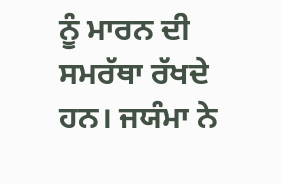ਨੂੰ ਮਾਰਨ ਦੀ ਸਮਰੱਥਾ ਰੱਖਦੇ ਹਨ। ਜਯੰਮਾ ਨੇ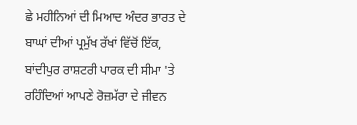ਛੇ ਮਹੀਨਿਆਂ ਦੀ ਮਿਆਦ ਅੰਦਰ ਭਾਰਤ ਦੇ ਬਾਘਾਂ ਦੀਆਂ ਪ੍ਰਮੁੱਖ ਰੱਖਾਂ ਵਿੱਚੋਂ ਇੱਕ, ਬਾਂਦੀਪੁਰ ਰਾਸ਼ਟਰੀ ਪਾਰਕ ਦੀ ਸੀਮਾ 'ਤੇ ਰਹਿੰਦਿਆਂ ਆਪਣੇ ਰੋਜ਼ਮੱਰਾ ਦੇ ਜੀਵਨ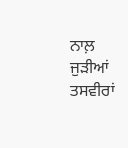ਨਾਲ਼ ਜੁੜੀਆਂ ਤਸਵੀਰਾਂ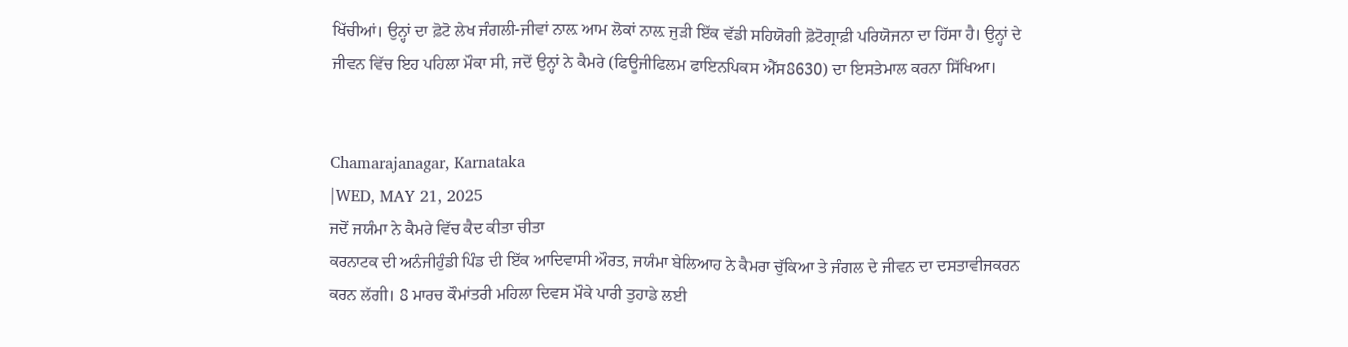ਖਿੱਚੀਆਂ। ਉਨ੍ਹਾਂ ਦਾ ਫ਼ੋਟੋ ਲੇਖ ਜੰਗਲੀ-ਜੀਵਾਂ ਨਾਲ਼ ਆਮ ਲੋਕਾਂ ਨਾਲ਼ ਜੁੜੀ ਇੱਕ ਵੱਡੀ ਸਹਿਯੋਗੀ ਫ਼ੋਟੋਗ੍ਰਾਫ਼ੀ ਪਰਿਯੋਜਨਾ ਦਾ ਹਿੱਸਾ ਹੈ। ਉਨ੍ਹਾਂ ਦੇ ਜੀਵਨ ਵਿੱਚ ਇਹ ਪਹਿਲਾ ਮੌਕਾ ਸੀ, ਜਦੋਂ ਉਨ੍ਹਾਂ ਨੇ ਕੈਮਰੇ (ਫਿਊਜੀਫਿਲਮ ਫਾਇਨਪਿਕਸ ਐੱਸ8630) ਦਾ ਇਸਤੇਮਾਲ ਕਰਨਾ ਸਿੱਖਿਆ।


Chamarajanagar, Karnataka
|WED, MAY 21, 2025
ਜਦੋਂ ਜਯੰਮਾ ਨੇ ਕੈਮਰੇ ਵਿੱਚ ਕੈਦ ਕੀਤਾ ਚੀਤਾ
ਕਰਨਾਟਕ ਦੀ ਅਨੰਜੀਹੁੰਡੀ ਪਿੰਡ ਦੀ ਇੱਕ ਆਦਿਵਾਸੀ ਔਰਤ, ਜਯੰਮਾ ਬੇਲਿਆਹ ਨੇ ਕੈਮਰਾ ਚੁੱਕਿਆ ਤੇ ਜੰਗਲ ਦੇ ਜੀਵਨ ਦਾ ਦਸਤਾਵੀਜਕਰਨ ਕਰਨ ਲੱਗੀ। 8 ਮਾਰਚ ਕੌਮਾਂਤਰੀ ਮਹਿਲਾ ਦਿਵਸ ਮੌਕੇ ਪਾਰੀ ਤੁਹਾਡੇ ਲਈ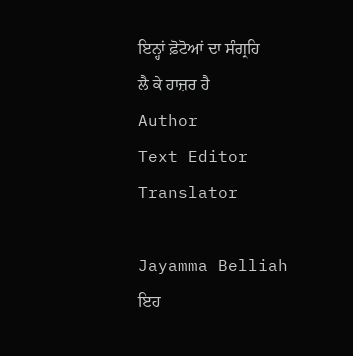ਇਨ੍ਹਾਂ ਫ਼ੋਟੋਆਂ ਦਾ ਸੰਗ੍ਰਹਿ ਲੈ ਕੇ ਹਾਜ਼ਰ ਹੈ
Author
Text Editor
Translator

Jayamma Belliah
ਇਹ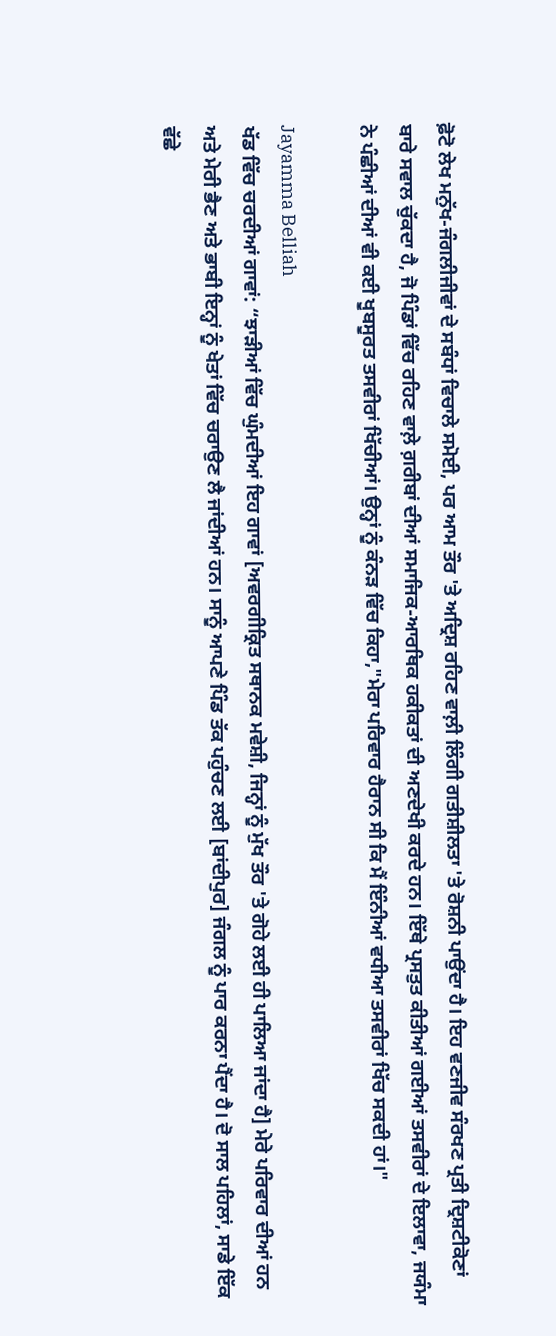ਫ਼ੋਟੋ ਲੇਖ ਮਨੁੱਖ-ਜੰਗਲੀਜੀਵਾਂ ਦੇ ਸਬੰਧਾਂ ਵਿਚਾਲੇ ਸਮੋਈ, ਪਰ ਆਮ ਤੌਰ 'ਤੇ ਅਦ੍ਰਿਸ਼ ਰਹਿਣ ਵਾਲ਼ੀ ਲਿੰਗੀ ਗਤੀਸ਼ੀਲਤਾ 'ਤੇ ਰੋਸ਼ਨੀ ਪਾਉਂਦਾ ਹੈ। ਇਹ ਵਣਜੀਵ ਸੰਰਖਣ ਪ੍ਰਤੀ ਦ੍ਰਿਸ਼ਟੀਕੋਣਾਂ ਬਾਰੇ ਸਵਾਲ ਚੁੱਕਦਾ ਹੈ, ਜੋ ਪਿੰਡਾਂ ਵਿੱਚ ਰਹਿਣ ਵਾਲ਼ੇ ਗ਼ਰੀਬਾਂ ਦੀਆਂ ਸਮਾਜਿਕ-ਆਰਥਿਕ ਹਕੀਕਤਾਂ ਦੀ ਅਣਦੇਖੀ ਕਰਦੇ ਹਨ। ਇੱਥੇ ਪ੍ਰਸਤੁਤ ਕੀਤੀਆਂ ਗਈਆਂ ਤਸਵੀਰਾਂ ਦੇ ਇਲਾਵਾ, ਜਯੰਮਾ ਨੇ ਪੰਛੀਆਂ ਦੀਆਂ ਵੀ ਕਈ ਖੂਬਸੂਰਤ ਤਸਵੀਰਾਂ ਖਿੱਚੀਆਂ। ਉਨ੍ਹਾਂ ਨੂੰ ਕੰਨੜ ਵਿੱਚ ਕਿਹਾ,"ਮੇਰਾ ਪਰਿਵਾਰ ਹੈਰਾਨ ਸੀ ਕਿ ਮੈਂ ਇੰਨੀਆਂ ਵਧੀਆ ਤਸਵੀਰਾਂ ਖਿੱਚ ਸਕਦੀ ਹਾਂ।"

Jayamma Belliah
ਖੱਡ ਵਿੱਚ ਚਰਦੀਆਂ ਗਾਵਾਂ: “ਝਾੜੀਆਂ ਵਿੱਚ ਘੁੰਮਦੀਆਂ ਇਹ ਗਾਵਾਂ [ਅਵਰਗੀਕ੍ਰਿਤ ਸਥਾਨਕ ਮਵੇਸ਼ੀ, ਜਿਨ੍ਹਾਂ ਨੂੰ ਮੁੱਖ ਤੌਰ 'ਤੇ ਗੋਹੇ ਲਈ ਹੀ ਪਾਲਿਆ ਜਾਂਦਾ ਹੈ] ਮੇਰੇ ਪਰਿਵਾਰ ਦੀਆਂ ਹਨ ਅਤੇ ਮੇਰੀ ਭੈਣ ਅਤੇ ਭਾਬੀ ਇਨ੍ਹਾਂ ਨੂੰ ਖੇਤਾਂ ਵਿੱਚ ਚਰਾਉਣ ਲੈ ਜਾਂਦੀਆਂ ਹਨ। ਸਾਨੂੰ ਆਪਣੇ ਪਿੰਡ ਤੱਕ ਪਹੁੰਚਣ ਲਈ [ਬਾਂਦੀਪੁਰ] ਜੰਗਲ ਨੂੰ ਪਾਰ ਕਰਨਾ ਪੈਂਦਾ ਹੈ। ਦੋ ਸਾਲ ਪਹਿਲਾਂ, ਸਾਡੇ ਇੱਕ ਵੱਛੇ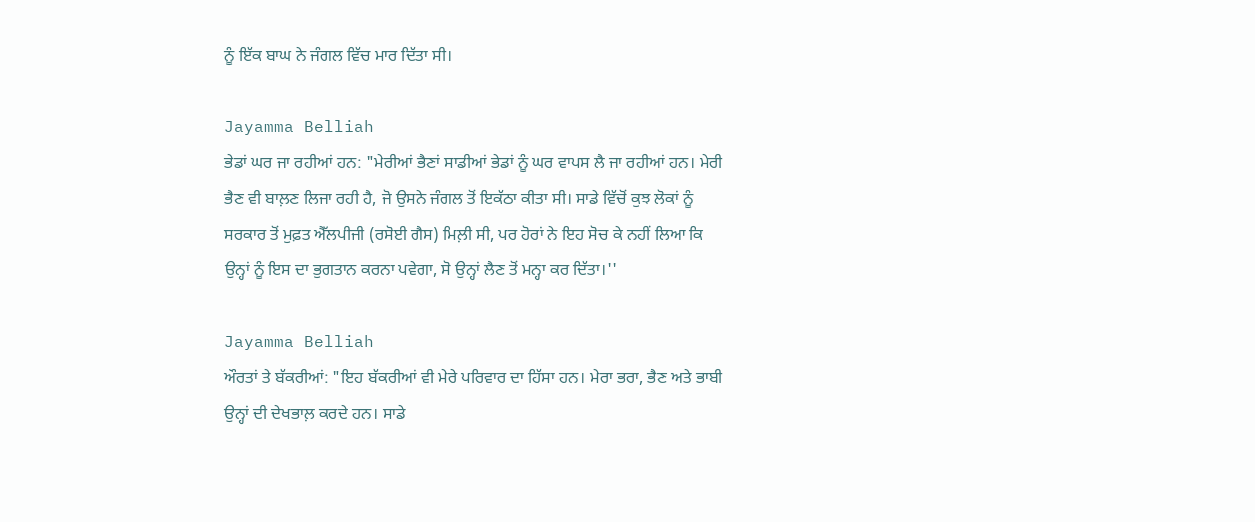ਨੂੰ ਇੱਕ ਬਾਘ ਨੇ ਜੰਗਲ ਵਿੱਚ ਮਾਰ ਦਿੱਤਾ ਸੀ।

Jayamma Belliah
ਭੇਡਾਂ ਘਰ ਜਾ ਰਹੀਆਂ ਹਨ: "ਮੇਰੀਆਂ ਭੈਣਾਂ ਸਾਡੀਆਂ ਭੇਡਾਂ ਨੂੰ ਘਰ ਵਾਪਸ ਲੈ ਜਾ ਰਹੀਆਂ ਹਨ। ਮੇਰੀ ਭੈਣ ਵੀ ਬਾਲ਼ਣ ਲਿਜਾ ਰਹੀ ਹੈ, ਜੋ ਉਸਨੇ ਜੰਗਲ ਤੋਂ ਇਕੱਠਾ ਕੀਤਾ ਸੀ। ਸਾਡੇ ਵਿੱਚੋਂ ਕੁਝ ਲੋਕਾਂ ਨੂੰ ਸਰਕਾਰ ਤੋਂ ਮੁਫ਼ਤ ਐੱਲਪੀਜੀ (ਰਸੋਈ ਗੈਸ) ਮਿਲ਼ੀ ਸੀ, ਪਰ ਹੋਰਾਂ ਨੇ ਇਹ ਸੋਚ ਕੇ ਨਹੀਂ ਲਿਆ ਕਿ ਉਨ੍ਹਾਂ ਨੂੰ ਇਸ ਦਾ ਭੁਗਤਾਨ ਕਰਨਾ ਪਵੇਗਾ, ਸੋ ਉਨ੍ਹਾਂ ਲੈਣ ਤੋਂ ਮਨ੍ਹਾ ਕਰ ਦਿੱਤਾ।''

Jayamma Belliah
ਔਰਤਾਂ ਤੇ ਬੱਕਰੀਆਂ: "ਇਹ ਬੱਕਰੀਆਂ ਵੀ ਮੇਰੇ ਪਰਿਵਾਰ ਦਾ ਹਿੱਸਾ ਹਨ। ਮੇਰਾ ਭਰਾ, ਭੈਣ ਅਤੇ ਭਾਬੀ ਉਨ੍ਹਾਂ ਦੀ ਦੇਖਭਾਲ਼ ਕਰਦੇ ਹਨ। ਸਾਡੇ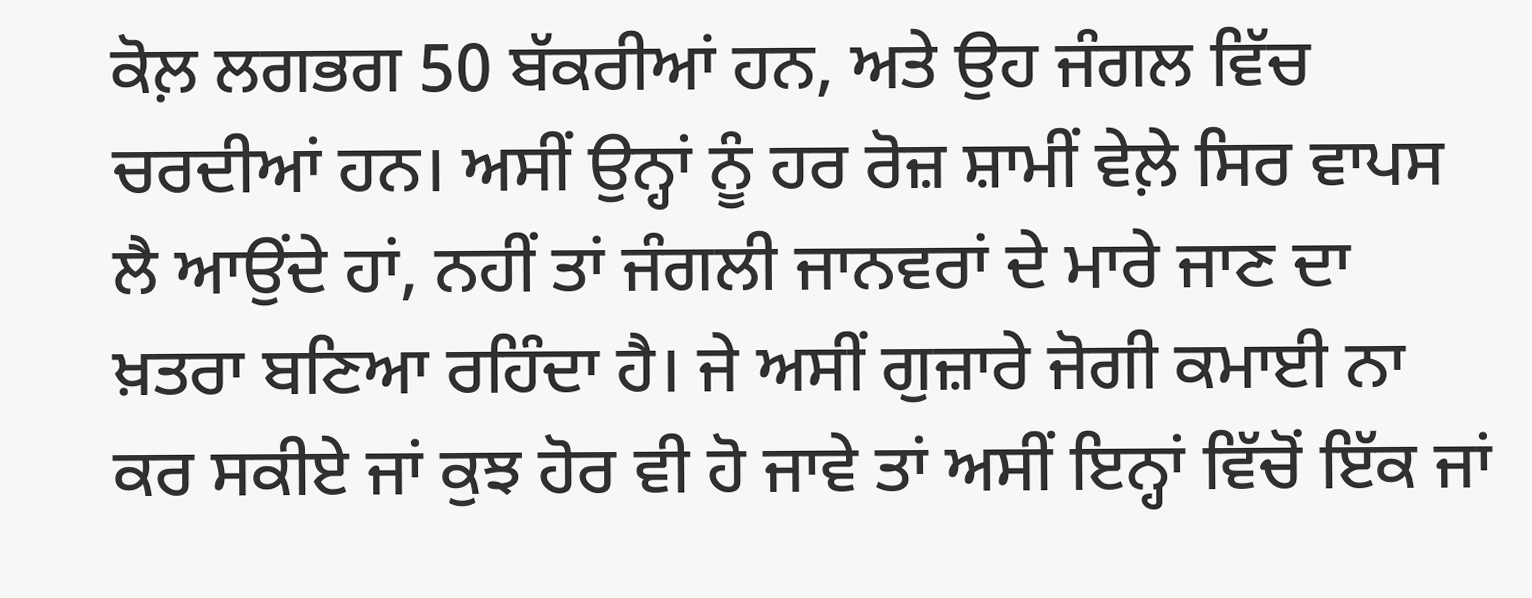ਕੋਲ਼ ਲਗਭਗ 50 ਬੱਕਰੀਆਂ ਹਨ, ਅਤੇ ਉਹ ਜੰਗਲ ਵਿੱਚ ਚਰਦੀਆਂ ਹਨ। ਅਸੀਂ ਉਨ੍ਹਾਂ ਨੂੰ ਹਰ ਰੋਜ਼ ਸ਼ਾਮੀਂ ਵੇਲ਼ੇ ਸਿਰ ਵਾਪਸ ਲੈ ਆਉਂਦੇ ਹਾਂ, ਨਹੀਂ ਤਾਂ ਜੰਗਲੀ ਜਾਨਵਰਾਂ ਦੇ ਮਾਰੇ ਜਾਣ ਦਾ ਖ਼ਤਰਾ ਬਣਿਆ ਰਹਿੰਦਾ ਹੈ। ਜੇ ਅਸੀਂ ਗੁਜ਼ਾਰੇ ਜੋਗੀ ਕਮਾਈ ਨਾ ਕਰ ਸਕੀਏ ਜਾਂ ਕੁਝ ਹੋਰ ਵੀ ਹੋ ਜਾਵੇ ਤਾਂ ਅਸੀਂ ਇਨ੍ਹਾਂ ਵਿੱਚੋਂ ਇੱਕ ਜਾਂ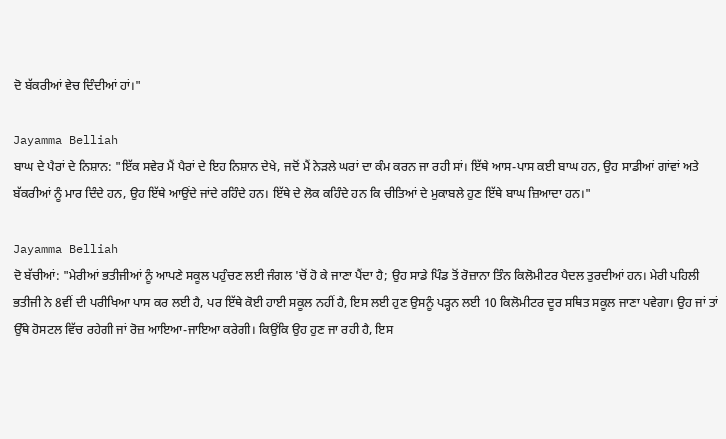ਦੋ ਬੱਕਰੀਆਂ ਵੇਚ ਦਿੰਦੀਆਂ ਹਾਂ।"

Jayamma Belliah
ਬਾਘ ਦੇ ਪੈਰਾਂ ਦੇ ਨਿਸ਼ਾਨ: "ਇੱਕ ਸਵੇਰ ਮੈਂ ਪੈਰਾਂ ਦੇ ਇਹ ਨਿਸ਼ਾਨ ਦੇਖੇ, ਜਦੋਂ ਮੈਂ ਨੇੜਲੇ ਘਰਾਂ ਦਾ ਕੰਮ ਕਰਨ ਜਾ ਰਹੀ ਸਾਂ। ਇੱਥੇ ਆਸ-ਪਾਸ ਕਈ ਬਾਘ ਹਨ, ਉਹ ਸਾਡੀਆਂ ਗਾਂਵਾਂ ਅਤੇ ਬੱਕਰੀਆਂ ਨੂੰ ਮਾਰ ਦਿੰਦੇ ਹਨ, ਉਹ ਇੱਥੇ ਆਉਂਦੇ ਜਾਂਦੇ ਰਹਿੰਦੇ ਹਨ। ਇੱਥੇ ਦੇ ਲੋਕ ਕਹਿੰਦੇ ਹਨ ਕਿ ਚੀਤਿਆਂ ਦੇ ਮੁਕਾਬਲੇ ਹੁਣ ਇੱਥੇ ਬਾਘ ਜ਼ਿਆਦਾ ਹਨ।"

Jayamma Belliah
ਦੋ ਬੱਚੀਆਂ: "ਮੇਰੀਆਂ ਭਤੀਜੀਆਂ ਨੂੰ ਆਪਣੇ ਸਕੂਲ ਪਹੁੰਚਣ ਲਈ ਜੰਗਲ 'ਚੋਂ ਹੋ ਕੇ ਜਾਣਾ ਪੈਂਦਾ ਹੈ; ਉਹ ਸਾਡੇ ਪਿੰਡ ਤੋਂ ਰੋਜ਼ਾਨਾ ਤਿੰਨ ਕਿਲੋਮੀਟਰ ਪੈਦਲ ਤੁਰਦੀਆਂ ਹਨ। ਮੇਰੀ ਪਹਿਲੀ ਭਤੀਜੀ ਨੇ 8ਵੀਂ ਦੀ ਪਰੀਖਿਆ ਪਾਸ ਕਰ ਲਈ ਹੈ, ਪਰ ਇੱਥੇ ਕੋਈ ਹਾਈ ਸਕੂਲ ਨਹੀਂ ਹੈ, ਇਸ ਲਈ ਹੁਣ ਉਸਨੂੰ ਪੜ੍ਹਨ ਲਈ 10 ਕਿਲੋਮੀਟਰ ਦੂਰ ਸਥਿਤ ਸਕੂਲ ਜਾਣਾ ਪਵੇਗਾ। ਉਹ ਜਾਂ ਤਾਂ ਉੱਥੇ ਹੋਸਟਲ ਵਿੱਚ ਰਹੇਗੀ ਜਾਂ ਰੋਜ਼ ਆਇਆ-ਜਾਇਆ ਕਰੇਗੀ। ਕਿਉਂਕਿ ਉਹ ਹੁਣ ਜਾ ਰਹੀ ਹੈ, ਇਸ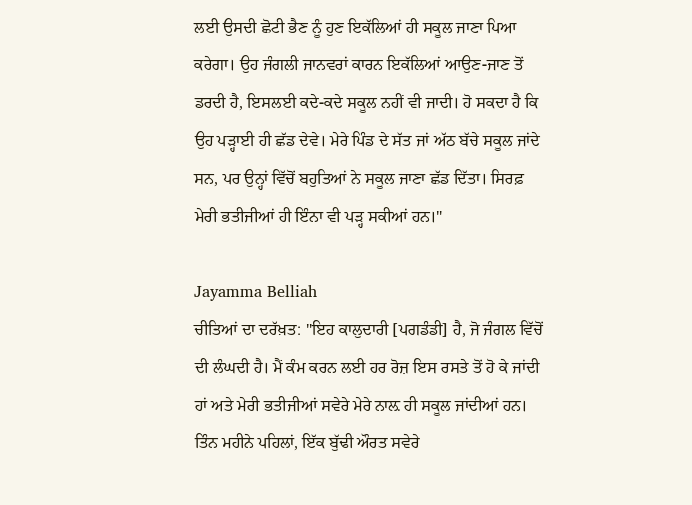ਲਈ ਉਸਦੀ ਛੋਟੀ ਭੈਣ ਨੂੰ ਹੁਣ ਇਕੱਲਿਆਂ ਹੀ ਸਕੂਲ ਜਾਣਾ ਪਿਆ ਕਰੇਗਾ। ਉਹ ਜੰਗਲੀ ਜਾਨਵਰਾਂ ਕਾਰਨ ਇਕੱਲਿਆਂ ਆਉਣ-ਜਾਣ ਤੋਂ ਡਰਦੀ ਹੈ, ਇਸਲਈ ਕਦੇ-ਕਦੇ ਸਕੂਲ ਨਹੀਂ ਵੀ ਜਾਦੀ। ਹੋ ਸਕਦਾ ਹੈ ਕਿ ਉਹ ਪੜ੍ਹਾਈ ਹੀ ਛੱਡ ਦੇਵੇ। ਮੇਰੇ ਪਿੰਡ ਦੇ ਸੱਤ ਜਾਂ ਅੱਠ ਬੱਚੇ ਸਕੂਲ ਜਾਂਦੇ ਸਨ, ਪਰ ਉਨ੍ਹਾਂ ਵਿੱਚੋਂ ਬਹੁਤਿਆਂ ਨੇ ਸਕੂਲ ਜਾਣਾ ਛੱਡ ਦਿੱਤਾ। ਸਿਰਫ਼ ਮੇਰੀ ਭਤੀਜੀਆਂ ਹੀ ਇੰਨਾ ਵੀ ਪੜ੍ਹ ਸਕੀਆਂ ਹਨ।"

Jayamma Belliah
ਚੀਤਿਆਂ ਦਾ ਦਰੱਖ਼ਤ: "ਇਹ ਕਾਲੁਦਾਰੀ [ਪਗਡੰਡੀ] ਹੈ, ਜੋ ਜੰਗਲ ਵਿੱਚੋਂ ਦੀ ਲੰਘਦੀ ਹੈ। ਮੈਂ ਕੰਮ ਕਰਨ ਲਈ ਹਰ ਰੋਜ਼ ਇਸ ਰਸਤੇ ਤੋਂ ਹੋ ਕੇ ਜਾਂਦੀ ਹਾਂ ਅਤੇ ਮੇਰੀ ਭਤੀਜੀਆਂ ਸਵੇਰੇ ਮੇਰੇ ਨਾਲ਼ ਹੀ ਸਕੂਲ ਜਾਂਦੀਆਂ ਹਨ। ਤਿੰਨ ਮਹੀਨੇ ਪਹਿਲਾਂ, ਇੱਕ ਬੁੱਢੀ ਔਰਤ ਸਵੇਰੇ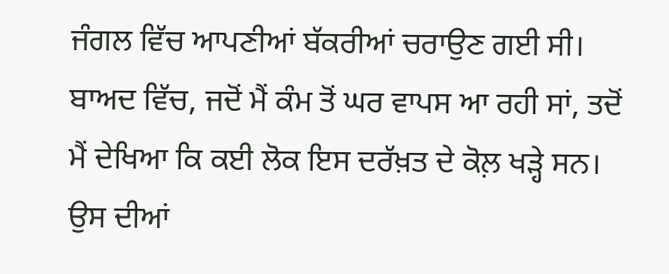ਜੰਗਲ ਵਿੱਚ ਆਪਣੀਆਂ ਬੱਕਰੀਆਂ ਚਰਾਉਣ ਗਈ ਸੀ। ਬਾਅਦ ਵਿੱਚ, ਜਦੋਂ ਮੈਂ ਕੰਮ ਤੋਂ ਘਰ ਵਾਪਸ ਆ ਰਹੀ ਸਾਂ, ਤਦੋਂ ਮੈਂ ਦੇਖਿਆ ਕਿ ਕਈ ਲੋਕ ਇਸ ਦਰੱਖ਼ਤ ਦੇ ਕੋਲ਼ ਖੜ੍ਹੇ ਸਨ। ਉਸ ਦੀਆਂ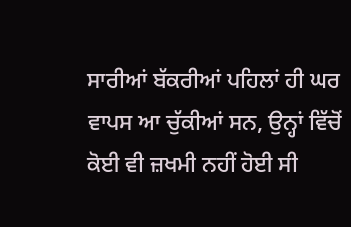ਸਾਰੀਆਂ ਬੱਕਰੀਆਂ ਪਹਿਲਾਂ ਹੀ ਘਰ ਵਾਪਸ ਆ ਚੁੱਕੀਆਂ ਸਨ, ਉਨ੍ਹਾਂ ਵਿੱਚੋਂ ਕੋਈ ਵੀ ਜ਼ਖਮੀ ਨਹੀਂ ਹੋਈ ਸੀ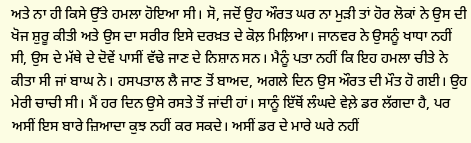ਅਤੇ ਨਾ ਹੀ ਕਿਸੇ ਉੱਤੇ ਹਮਲਾ ਹੋਇਆ ਸੀ। ਸੋ, ਜਦੋਂ ਉਹ ਔਰਤ ਘਰ ਨਾ ਮੁੜੀ ਤਾਂ ਹੋਰ ਲੋਕਾਂ ਨੇ ਉਸ ਦੀ ਖੋਜ ਸ਼ੁਰੂ ਕੀਤੀ ਅਤੇ ਉਸ ਦਾ ਸਰੀਰ ਇਸੇ ਦਰਖ਼ਤ ਦੇ ਕੋਲ਼ ਮਿਲ਼ਿਆ। ਜਾਨਵਰ ਨੇ ਉਸਨੂੰ ਖਾਧਾ ਨਹੀਂ ਸੀ, ਉਸ ਦੇ ਮੱਥੇ ਦੇ ਦੋਵੇਂ ਪਾਸੀਂ ਵੱਢੇ ਜਾਣ ਦੇ ਨਿਸ਼ਾਨ ਸਨ। ਮੈਨੂੰ ਪਤਾ ਨਹੀਂ ਕਿ ਇਹ ਹਮਲਾ ਚੀਤੇ ਨੇ ਕੀਤਾ ਸੀ ਜਾਂ ਬਾਘ ਨੇ। ਹਸਪਤਾਲ ਲੈ ਜਾਣ ਤੋਂ ਬਾਅਦ, ਅਗਲੇ ਦਿਨ ਉਸ ਔਰਤ ਦੀ ਮੌਤ ਹੋ ਗਈ। ਉਹ ਮੇਰੀ ਚਾਚੀ ਸੀ। ਮੈਂ ਹਰ ਦਿਨ ਉਸੇ ਰਸਤੇ ਤੋਂ ਜਾਂਦੀ ਹਾਂ। ਸਾਨੂੰ ਇੱਥੋਂ ਲੰਘਦੇ ਵੇਲ਼ੇ ਡਰ ਲੱਗਦਾ ਹੈ, ਪਰ ਅਸੀਂ ਇਸ ਬਾਰੇ ਜ਼ਿਆਦਾ ਕੁਝ ਨਹੀਂ ਕਰ ਸਕਦੇ। ਅਸੀਂ ਡਰ ਦੇ ਮਾਰੇ ਘਰੇ ਨਹੀਂ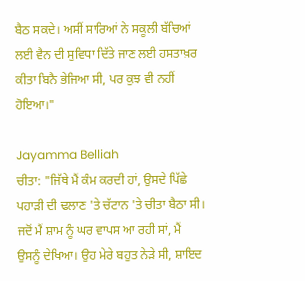ਬੈਠ ਸਕਦੇ। ਅਸੀਂ ਸਾਰਿਆਂ ਨੇ ਸਕੂਲੀ ਬੱਚਿਆਂ ਲਈ ਵੈਨ ਦੀ ਸੁਵਿਧਾ ਦਿੱਤੇ ਜਾਣ ਲਈ ਹਸਤਾਖ਼ਰ ਕੀਤਾ ਬਿਨੈ ਭੇਜਿਆ ਸੀ, ਪਰ ਕੁਝ ਵੀ ਨਹੀਂ ਹੋਇਆ।"

Jayamma Belliah
ਚੀਤਾ: "ਜਿੱਥੇ ਮੈਂ ਕੰਮ ਕਰਦੀ ਹਾਂ, ਉਸਦੇ ਪਿੱਛੇ ਪਹਾੜੀ ਦੀ ਢਲਾਣ 'ਤੇ ਚੱਟਾਨ 'ਤੇ ਚੀਤਾ ਬੈਠਾ ਸੀ। ਜਦੋਂ ਮੈਂ ਸ਼ਾਮ ਨੂੰ ਘਰ ਵਾਪਸ ਆ ਰਹੀ ਸਾਂ, ਮੈਂ ਉਸਨੂੰ ਦੇਖਿਆ। ਉਹ ਮੇਰੇ ਬਹੁਤ ਨੇੜੇ ਸੀ, ਸ਼ਾਇਦ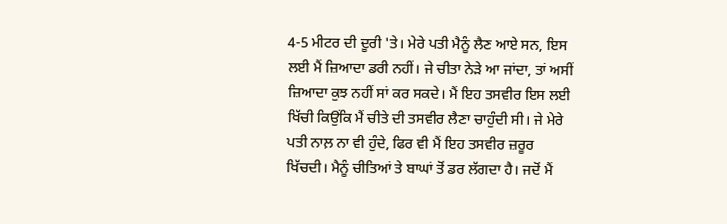4-5 ਮੀਟਰ ਦੀ ਦੂਰੀ 'ਤੇ। ਮੇਰੇ ਪਤੀ ਮੈਨੂੰ ਲੈਣ ਆਏ ਸਨ, ਇਸ ਲਈ ਮੈਂ ਜ਼ਿਆਦਾ ਡਰੀ ਨਹੀਂ। ਜੇ ਚੀਤਾ ਨੇੜੇ ਆ ਜਾਂਦਾ, ਤਾਂ ਅਸੀਂ ਜ਼ਿਆਦਾ ਕੁਝ ਨਹੀਂ ਸਾਂ ਕਰ ਸਕਦੇ। ਮੈਂ ਇਹ ਤਸਵੀਰ ਇਸ ਲਈ ਖਿੱਚੀ ਕਿਉਂਕਿ ਮੈਂ ਚੀਤੇ ਦੀ ਤਸਵੀਰ ਲੈਣਾ ਚਾਹੁੰਦੀ ਸੀ। ਜੇ ਮੇਰੇ ਪਤੀ ਨਾਲ਼ ਨਾ ਵੀ ਹੁੰਦੇ, ਫਿਰ ਵੀ ਮੈਂ ਇਹ ਤਸਵੀਰ ਜ਼ਰੂਰ ਖਿੱਚਦੀ। ਮੈਨੂੰ ਚੀਤਿਆਂ ਤੇ ਬਾਘਾਂ ਤੋਂ ਡਰ ਲੱਗਦਾ ਹੈ। ਜਦੋਂ ਮੈਂ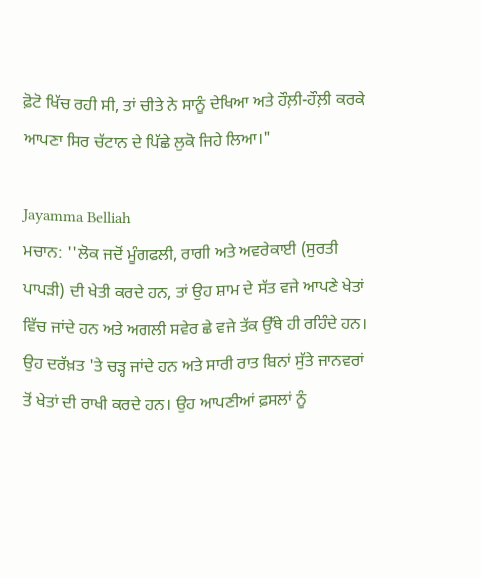ਫ਼ੋਟੋ ਖਿੱਚ ਰਹੀ ਸੀ, ਤਾਂ ਚੀਤੇ ਨੇ ਸਾਨੂੰ ਦੇਖਿਆ ਅਤੇ ਹੌਲ਼ੀ-ਹੌਲ਼ੀ ਕਰਕੇ ਆਪਣਾ ਸਿਰ ਚੱਟਾਨ ਦੇ ਪਿੱਛੇ ਲੁਕੋ ਜਿਹੇ ਲਿਆ।"

Jayamma Belliah
ਮਚਾਨ: ''ਲੋਕ ਜਦੋਂ ਮੂੰਗਫਲੀ, ਰਾਗੀ ਅਤੇ ਅਵਰੇਕਾਈ (ਸੁਰਤੀ ਪਾਪੜੀ) ਦੀ ਖੇਤੀ ਕਰਦੇ ਹਨ, ਤਾਂ ਉਹ ਸ਼ਾਮ ਦੇ ਸੱਤ ਵਜੇ ਆਪਣੇ ਖੇਤਾਂ ਵਿੱਚ ਜਾਂਦੇ ਹਨ ਅਤੇ ਅਗਲੀ ਸਵੇਰ ਛੇ ਵਜੇ ਤੱਕ ਉੱਥੇ ਹੀ ਰਹਿੰਦੇ ਹਨ। ਉਹ ਦਰੱਖ਼ਤ 'ਤੇ ਚੜ੍ਹ ਜਾਂਦੇ ਹਨ ਅਤੇ ਸਾਰੀ ਰਾਤ ਬਿਨਾਂ ਸੁੱਤੇ ਜਾਨਵਰਾਂ ਤੋਂ ਖੇਤਾਂ ਦੀ ਰਾਖੀ ਕਰਦੇ ਹਨ। ਉਹ ਆਪਣੀਆਂ ਫ਼ਸਲਾਂ ਨੂੰ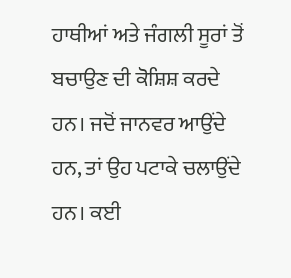ਹਾਥੀਆਂ ਅਤੇ ਜੰਗਲੀ ਸੂਰਾਂ ਤੋਂ ਬਚਾਉਣ ਦੀ ਕੋਸ਼ਿਸ਼ ਕਰਦੇ ਹਨ। ਜਦੋਂ ਜਾਨਵਰ ਆਉਂਦੇ ਹਨ, ਤਾਂ ਉਹ ਪਟਾਕੇ ਚਲਾਉਂਦੇ ਹਨ। ਕਈ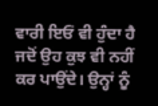ਵਾਰੀ ਇਓਂ ਵੀ ਹੁੰਦਾ ਹੈ ਜਦੋਂ ਉਹ ਕੁਝ ਵੀ ਨਹੀਂ ਕਰ ਪਾਉਂਦੇ। ਉਨ੍ਹਾਂ ਨੂੰ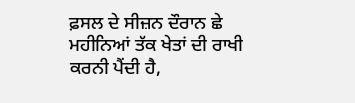ਫ਼ਸਲ ਦੇ ਸੀਜ਼ਨ ਦੌਰਾਨ ਛੇ ਮਹੀਨਿਆਂ ਤੱਕ ਖੇਤਾਂ ਦੀ ਰਾਖੀ ਕਰਨੀ ਪੈਂਦੀ ਹੈ,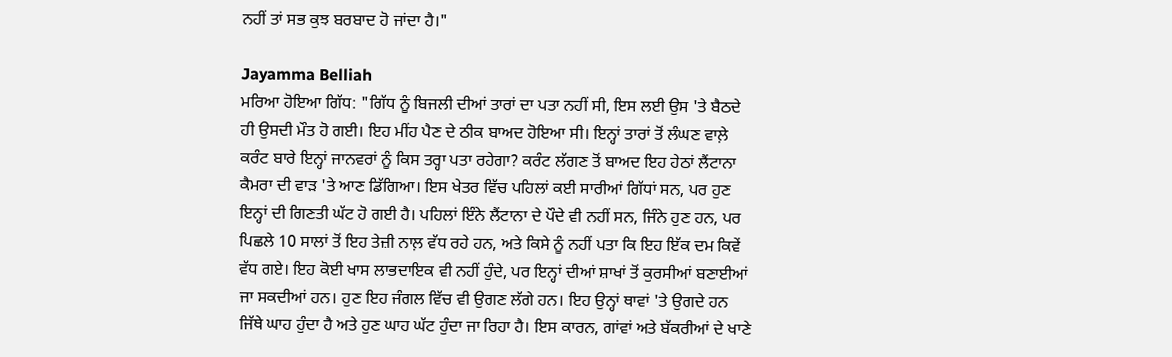ਨਹੀਂ ਤਾਂ ਸਭ ਕੁਝ ਬਰਬਾਦ ਹੋ ਜਾਂਦਾ ਹੈ।"

Jayamma Belliah
ਮਰਿਆ ਹੋਇਆ ਗਿੱਧ: "ਗਿੱਧ ਨੂੰ ਬਿਜਲੀ ਦੀਆਂ ਤਾਰਾਂ ਦਾ ਪਤਾ ਨਹੀਂ ਸੀ, ਇਸ ਲਈ ਉਸ 'ਤੇ ਬੈਠਦੇ ਹੀ ਉਸਦੀ ਮੌਤ ਹੋ ਗਈ। ਇਹ ਮੀਂਹ ਪੈਣ ਦੇ ਠੀਕ ਬਾਅਦ ਹੋਇਆ ਸੀ। ਇਨ੍ਹਾਂ ਤਾਰਾਂ ਤੋਂ ਲੰਘਣ ਵਾਲ਼ੇ ਕਰੰਟ ਬਾਰੇ ਇਨ੍ਹਾਂ ਜਾਨਵਰਾਂ ਨੂੰ ਕਿਸ ਤਰ੍ਹਾ ਪਤਾ ਰਹੇਗਾ? ਕਰੰਟ ਲੱਗਣ ਤੋਂ ਬਾਅਦ ਇਹ ਹੇਠਾਂ ਲੈਂਟਾਨਾ ਕੈਮਰਾ ਦੀ ਵਾੜ 'ਤੇ ਆਣ ਡਿੱਗਿਆ। ਇਸ ਖੇਤਰ ਵਿੱਚ ਪਹਿਲਾਂ ਕਈ ਸਾਰੀਆਂ ਗਿੱਧਾਂ ਸਨ, ਪਰ ਹੁਣ ਇਨ੍ਹਾਂ ਦੀ ਗਿਣਤੀ ਘੱਟ ਹੋ ਗਈ ਹੈ। ਪਹਿਲਾਂ ਇੰਨੇ ਲੈਂਟਾਨਾ ਦੇ ਪੌਦੇ ਵੀ ਨਹੀਂ ਸਨ, ਜਿੰਨੇ ਹੁਣ ਹਨ, ਪਰ ਪਿਛਲੇ 10 ਸਾਲਾਂ ਤੋਂ ਇਹ ਤੇਜ਼ੀ ਨਾਲ਼ ਵੱਧ ਰਹੇ ਹਨ, ਅਤੇ ਕਿਸੇ ਨੂੰ ਨਹੀਂ ਪਤਾ ਕਿ ਇਹ ਇੱਕ ਦਮ ਕਿਵੇਂ ਵੱਧ ਗਏ। ਇਹ ਕੋਈ ਖਾਸ ਲਾਭਦਾਇਕ ਵੀ ਨਹੀਂ ਹੁੰਦੇ, ਪਰ ਇਨ੍ਹਾਂ ਦੀਆਂ ਸ਼ਾਖਾਂ ਤੋਂ ਕੁਰਸੀਆਂ ਬਣਾਈਆਂ ਜਾ ਸਕਦੀਆਂ ਹਨ। ਹੁਣ ਇਹ ਜੰਗਲ ਵਿੱਚ ਵੀ ਉਗਣ ਲੱਗੇ ਹਨ। ਇਹ ਉਨ੍ਹਾਂ ਥਾਵਾਂ 'ਤੇ ਉਗਦੇ ਹਨ ਜਿੱਥੇ ਘਾਹ ਹੁੰਦਾ ਹੈ ਅਤੇ ਹੁਣ ਘਾਹ ਘੱਟ ਹੁੰਦਾ ਜਾ ਰਿਹਾ ਹੈ। ਇਸ ਕਾਰਨ, ਗਾਂਵਾਂ ਅਤੇ ਬੱਕਰੀਆਂ ਦੇ ਖਾਣੇ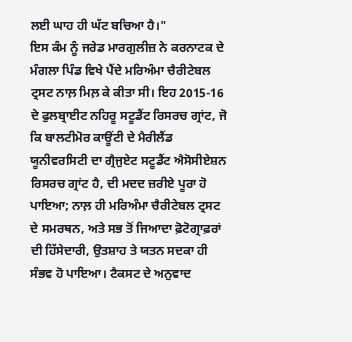ਲਈ ਘਾਹ ਹੀ ਘੱਟ ਬਚਿਆ ਹੈ।"
ਇਸ ਕੰਮ ਨੂੰ ਜਰੇਡ ਮਾਰਗੁਲੀਜ਼ ਨੇ ਕਰਨਾਟਕ ਦੇ ਮੰਗਲਾ ਪਿੰਡ ਵਿਖੇ ਪੈਂਦੇ ਮਰਿਅੰਮਾ ਚੈਰੀਟੇਬਲ ਟ੍ਰਸਟ ਨਾਲ਼ ਮਿਲ਼ ਕੇ ਕੀਤਾ ਸੀ। ਇਹ 2015-16 ਦੇ ਫੁਲਬ੍ਰਾਈਟ ਨਹਿਰੂ ਸਟੂਡੈਂਟ ਰਿਸਰਚ ਗ੍ਰਾਂਟ, ਜੋ ਕਿ ਬਾਲਟੀਮੋਰ ਕਾਊਂਟੀ ਦੇ ਮੈਰੀਲੈਂਡ ਯੂਨੀਵਰਸਿਟੀ ਦਾ ਗ੍ਰੈਜੁਏਟ ਸਟੂਡੈਂਟ ਐਸੋਸੀਏਸ਼ਨ ਰਿਸਰਚ ਗ੍ਰਾਂਟ ਹੈ, ਦੀ ਮਦਦ ਜ਼ਰੀਏ ਪੂਰਾ ਹੋ ਪਾਇਆ; ਨਾਲ਼ ਹੀ ਮਰਿਅੰਮਾ ਚੈਰੀਟੇਬਲ ਟ੍ਰਸਟ ਦੇ ਸਮਰਥਨ, ਅਤੇ ਸਭ ਤੋਂ ਜਿਆਦਾ ਫ਼ੋਟੋਗ੍ਰਾਫ਼ਰਾਂ ਦੀ ਹਿੱਸੇਦਾਰੀ, ਉਤਸ਼ਾਹ ਤੇ ਯਤਨ ਸਦਕਾ ਹੀ ਸੰਭਵ ਹੋ ਪਾਇਆ। ਟੈਕਸਟ ਦੇ ਅਨੁਵਾਦ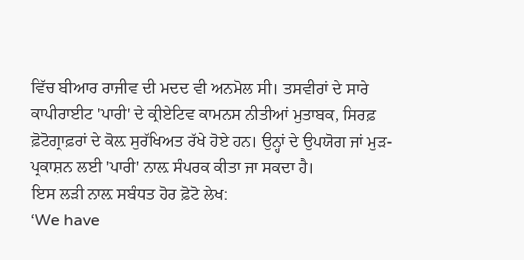ਵਿੱਚ ਬੀਆਰ ਰਾਜੀਵ ਦੀ ਮਦਦ ਵੀ ਅਨਮੋਲ ਸੀ। ਤਸਵੀਰਾਂ ਦੇ ਸਾਰੇ ਕਾਪੀਰਾਈਟ 'ਪਾਰੀ' ਦੇ ਕ੍ਰੀਏਟਿਵ ਕਾਮਨਸ ਨੀਤੀਆਂ ਮੁਤਾਬਕ, ਸਿਰਫ਼ ਫ਼ੋਟੋਗ੍ਰਾਫ਼ਰਾਂ ਦੇ ਕੋਲ਼ ਸੁਰੱਖਿਅਤ ਰੱਖੇ ਹੋਏ ਹਨ। ਉਨ੍ਹਾਂ ਦੇ ਉਪਯੋਗ ਜਾਂ ਮੁੜ-ਪ੍ਰਕਾਸ਼ਨ ਲਈ 'ਪਾਰੀ' ਨਾਲ਼ ਸੰਪਰਕ ਕੀਤਾ ਜਾ ਸਕਦਾ ਹੈ।
ਇਸ ਲੜੀ ਨਾਲ਼ ਸਬੰਧਤ ਹੋਰ ਫ਼ੋਟੋ ਲੇਖ:
‘We have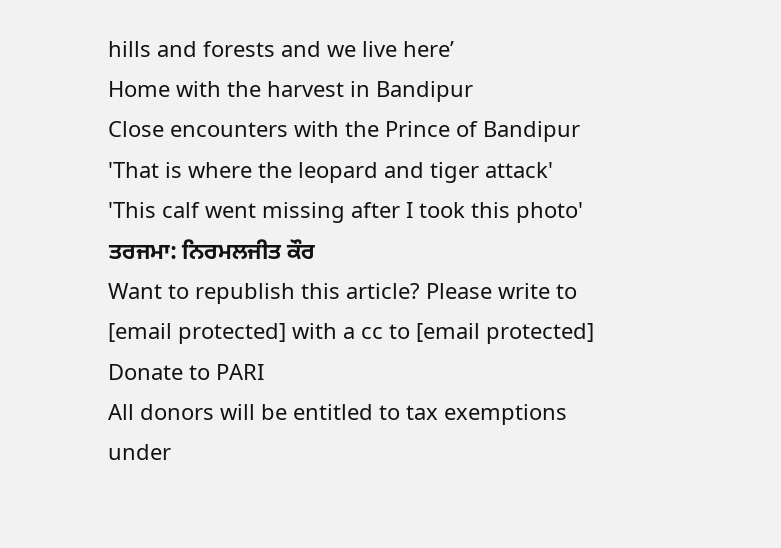hills and forests and we live here’
Home with the harvest in Bandipur
Close encounters with the Prince of Bandipur
'That is where the leopard and tiger attack'
'This calf went missing after I took this photo'
ਤਰਜਮਾ: ਨਿਰਮਲਜੀਤ ਕੌਰ
Want to republish this article? Please write to [email protected] with a cc to [email protected]
Donate to PARI
All donors will be entitled to tax exemptions under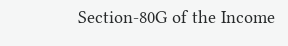Section-80G of the Income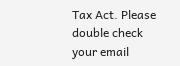Tax Act. Please double check your email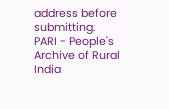address before submitting.
PARI - People's Archive of Rural India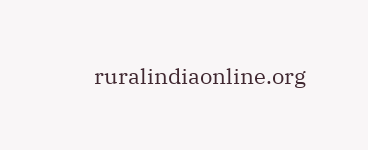ruralindiaonline.org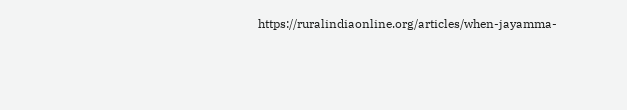https://ruralindiaonline.org/articles/when-jayamma-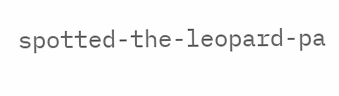spotted-the-leopard-pa